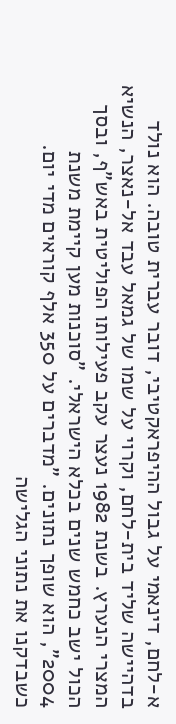א-לחם, דינאמי על גבול ההיפראקטיבי, דובר עברית טובה. הוא נולד בדהיישה שליד בית-לחם, וקרוי על שמו של גמאל עבד אל-נאצר, הנשיא המצרי הנערץ. בשנת 1982 נעצר עקב פעילותו הפוליטית באש"ף, ובסך הכול ישב כחמש שנים בכלא הישראלי. "סוכנות מען קיימת משנת 2004", הוא שופך נתונים. "מדברים על 350 אלף קוראים מדי יום. כשבדקנו את נתוני הגלישה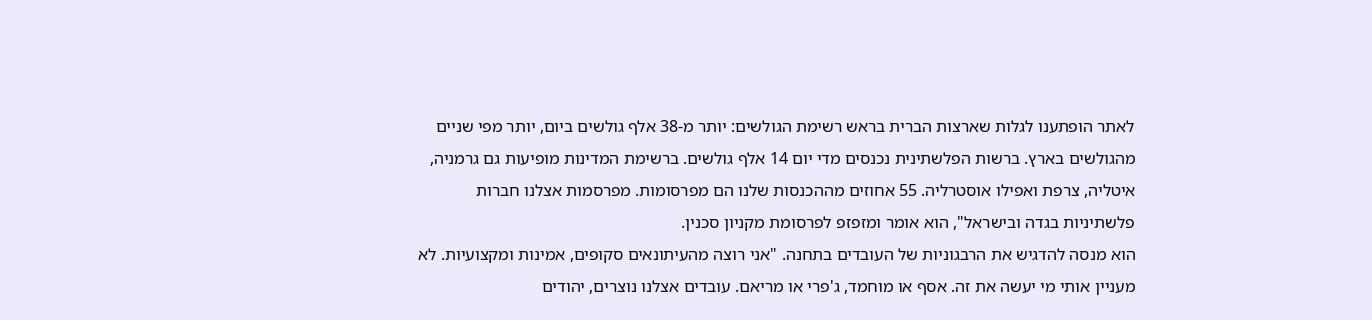לאתר הופתענו לגלות שארצות הברית בראש רשימת הגולשים: יותר מ-38 אלף גולשים ביום, יותר מפי שניים מהגולשים בארץ. ברשות הפלשתינית נכנסים מדי יום 14 אלף גולשים. ברשימת המדינות מופיעות גם גרמניה, איטליה, צרפת ואפילו אוסטרליה. 55 אחוזים מההכנסות שלנו הם מפרסומות. מפרסמות אצלנו חברות פלשתיניות בגדה ובישראל", הוא אומר ומזפזפ לפרסומת מקניון סכנין.
הוא מנסה להדגיש את הרבגוניות של העובדים בתחנה. "אני רוצה מהעיתונאים סקופים, אמינות ומקצועיות. לא מעניין אותי מי יעשה את זה. אסף או מוחמד, ג'פרי או מריאם. עובדים אצלנו נוצרים, יהודים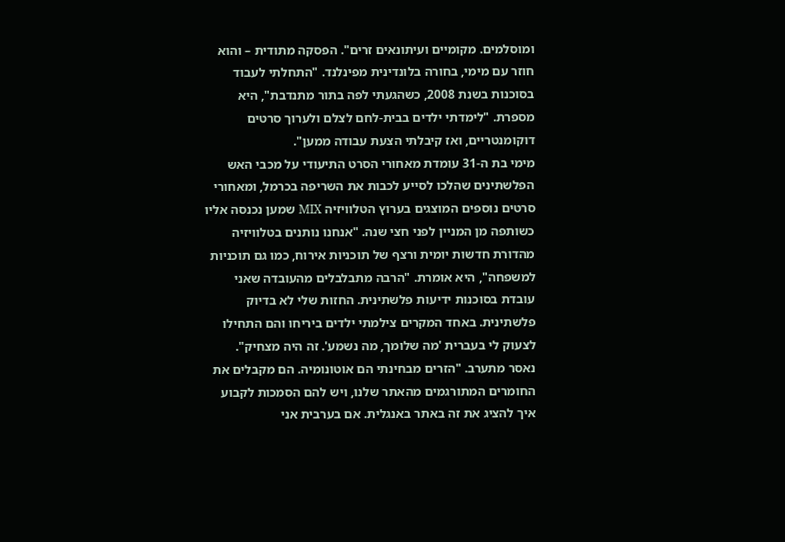ומוסלמים. מקומיים ועיתונאים זרים". הפסקה מתודית – והוא חוזר עם מימי, בחורה בלונדינית מפינלנד. "התחלתי לעבוד בסוכנות בשנת 2008, כשהגעתי לפה בתור מתנדבת", היא מספרת. "לימדתי ילדים בבית-לחם לצלם ולערוך סרטים דוקומנטריים, ואז קיבלתי הצעת עבודה ממען".
מימי בת ה-31 עומדת מאחורי הסרט התיעודי על מכבי האש הפלשתינים שהלכו לסייע לכבות את השריפה בכרמל, ומאחורי סרטים נוספים המוצגים בערוץ הטלוויזיה MIX שמען נכנסה אליו כשותפה מן המניין לפני חצי שנה. "אנחנו נותנים בטלוויזיה מהדורת חדשות יומית ורצף של תוכניות אירוח, כמו גם תוכניות למשפחה", היא אומרת. "הרבה מתבלבלים מהעובדה שאני עובדת בסוכנות ידיעות פלשתינית. החזות שלי לא בדיוק פלשתינית. באחד המקרים צילמתי ילדים ביריחו והם התחילו לצעוק לי בעברית 'מה שלומך, מה נשמע'. זה היה מצחיק".
נאסר מתערב. "הזרים מבחינתי הם אוטונומיה. הם מקבלים את החומרים המתורגמים מהאתר שלנו, ויש להם הסמכות לקבוע איך להציג את זה באתר באנגלית. אם בערבית אני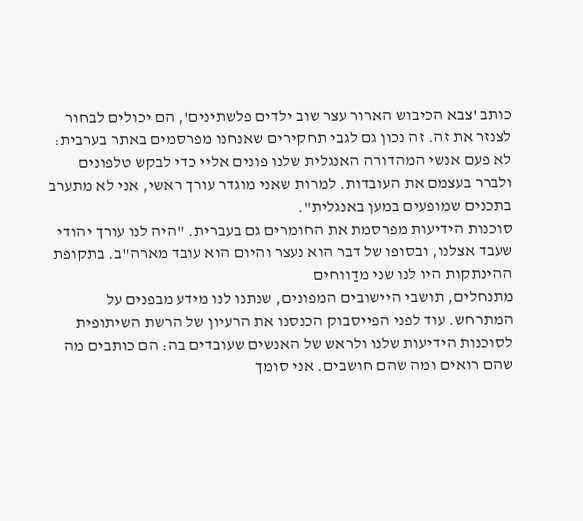כותב 'צבא הכיבוש הארור עצר שוב ילדים פלשתינים', הם יכולים לבחור לצנזר את זה. זה נכון גם לגבי תחקירים שאנחנו מפרסמים באתר בערבית: לא פעם אנשי המהדורה האנגלית שלנו פונים אליי כדי לבקש טלפונים ולברר בעצמם את העובדות. למרות שאני מוגדר עורך ראשי, אני לא מתערב בתכנים שמופעים במען באנגלית".
סוכנות הידיעות מפרסמת את החומרים גם בעברית. "היה לנו עורך יהודי שעבד אצלנו, ובסופו של דבר הוא נעצר והיום הוא עובד מארה"ב. בתקופת ההינתקות היו לנו שני מדַווחים
מתנחלים, תושבי היישובים המפונים, שנתנו לנו מידע מבפנים על המתרחש. עוד לפני הפייסבוק הכנסנו את הרעיון של הרשת השיתופית לסוכנות הידיעות שלנו ולראש של האנשים שעובדים בה: הם כותבים מה שהם רואים ומה שהם חושבים. אני סומך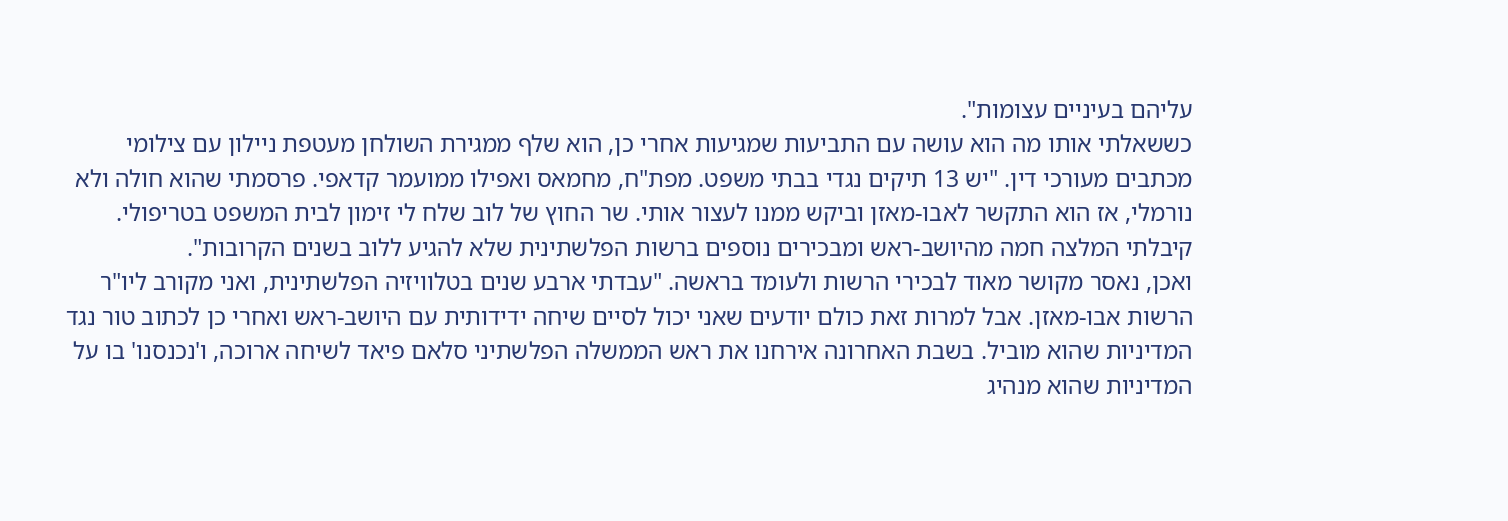עליהם בעיניים עצומות".
כששאלתי אותו מה הוא עושה עם התביעות שמגיעות אחרי כן, הוא שלף ממגירת השולחן מעטפת ניילון עם צילומי מכתבים מעורכי דין. "יש 13 תיקים נגדי בבתי משפט. מפת"ח, מחמאס ואפילו ממועמר קדאפי. פרסמתי שהוא חולה ולא נורמלי, אז הוא התקשר לאבו-מאזן וביקש ממנו לעצור אותי. שר החוץ של לוב שלח לי זימון לבית המשפט בטריפולי. קיבלתי המלצה חמה מהיושב-ראש ומבכירים נוספים ברשות הפלשתינית שלא להגיע ללוב בשנים הקרובות".
ואכן, נאסר מקושר מאוד לבכירי הרשות ולעומד בראשה. "עבדתי ארבע שנים בטלוויזיה הפלשתינית, ואני מקורב ליו"ר הרשות אבו-מאזן. אבל למרות זאת כולם יודעים שאני יכול לסיים שיחה ידידותית עם היושב-ראש ואחרי כן לכתוב טור נגד המדיניות שהוא מוביל. בשבת האחרונה אירחנו את ראש הממשלה הפלשתיני סלאם פיאד לשיחה ארוכה, ו'נכנסנו' בו על המדיניות שהוא מנהיג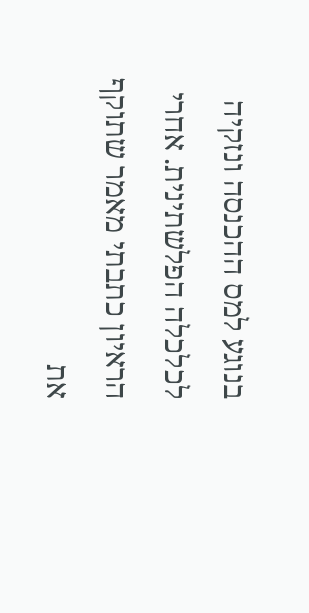בנוגע למס ההכנסה ונזקיה לכלכלה הפלשתינית. אחרי הראיון כתבתי מאמר שתוקף את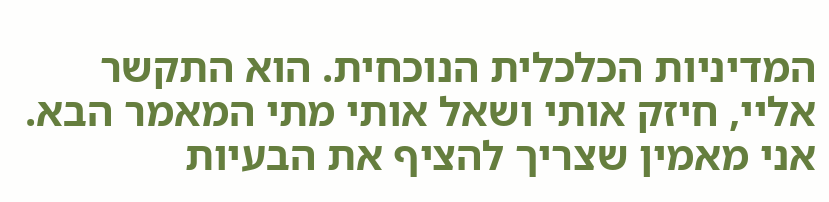המדיניות הכלכלית הנוכחית. הוא התקשר אליי, חיזק אותי ושאל אותי מתי המאמר הבא. אני מאמין שצריך להציף את הבעיות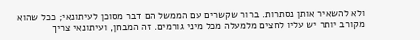ולא להשאיר אותן נסתרות. ברור שקשרים עם הממשל הם דבר מסוכן לעיתונאי; ככל שהוא מקורב יותר יש עליו לחצים מלמעלה מכל מיני גורמים. זה המבחן, ועיתונאי צריך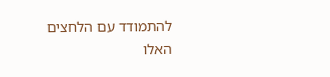להתמודד עם הלחצים האלו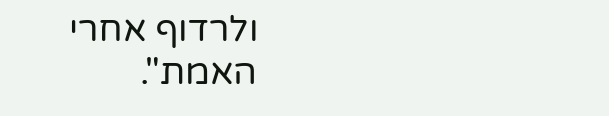ולרדוף אחרי האמת".